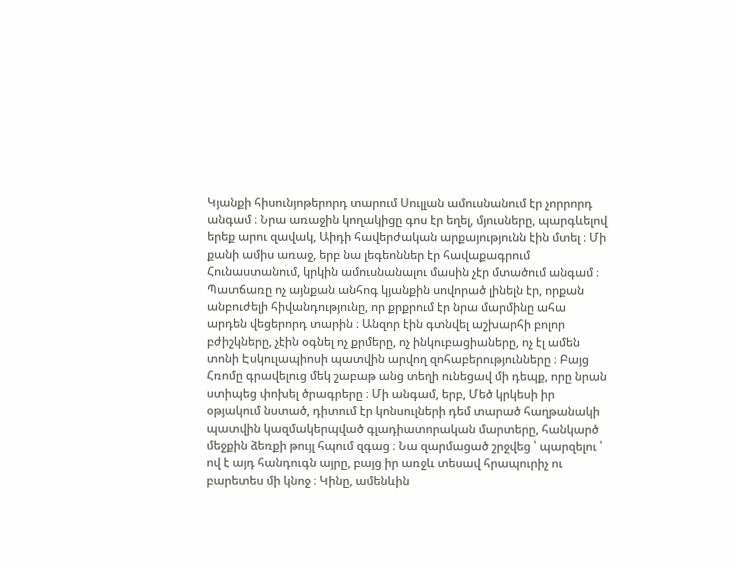Կյանքի հիսունյոթերորդ տարում Սուլլան ամուսնանում էր չորրորդ անգամ ։ Նրա առաջին կողակիցը գոս էր եղել, մյուսները, պարգևելով երեք արու զավակ, Աիդի հավերժական արքայությունն էին մտել ։ Մի քանի ամիս առաջ, երբ նա լեգեոններ էր հավաքագրում Հունաստանում, կրկին ամուսնանալու մասին չէր մտածում անգամ ։ Պատճառը ոչ այնքան անհոգ կյանքին սովորած լինելն էր, որքան անբուժելի հիվանդությունը, որ քրքրում էր նրա մարմինը ահա արդեն վեցերորդ տարին ։ Անզոր էին գտնվել աշխարհի բոլոր բժիշկները, չէին օգնել ոչ քրմերը, ոչ ինկուբացիաները, ոչ էլ ամեն տոնի Էսկուլապիոսի պատվին արվող զոհաբերությունները ։ Բայց Հռոմը գրավելուց մեկ շաբաթ անց տեղի ունեցավ մի դեպք, որը նրան ստիպեց փոխել ծրագրերը ։ Մի անգամ, երբ, Մեծ կրկեսի իր օթյակում նստած, դիտում էր կոնսուլների դեմ տարած հաղթանակի պատվին կազմակերպված գլադիատորական մարտերը, հանկարծ մեջքին ձեռքի թույլ հպում զգաց ։ Նա զարմացած շրջվեց ՝ պարզելու ՝ ով է այդ հանդուգն այրը, բայց իր առջև տեսավ հրապուրիչ ու բարետես մի կնոջ ։ Կինը, ամենևին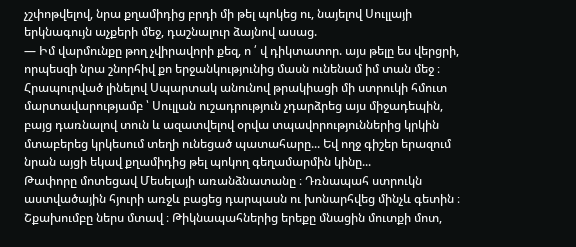չշփոթվելով, նրա քղամիդից բրդի մի թել պոկեց ու, նայելով Սուլլայի երկնագույն աչքերի մեջ, դաշնալուր ձայնով ասաց.
— Իմ վարմունքը թող չվիրավորի քեզ, ո ՛ վ դիկտատոր. այս թելը ես վերցրի, որպեսզի նրա շնորհիվ քո երջանկությունից մասն ունենամ իմ տան մեջ ։
Հրապուրված լինելով Սպարտակ անունով թրակիացի մի ստրուկի հմուտ մարտավարությամբ ՝ Սուլլան ուշադրություն չդարձրեց այս միջադեպին, բայց դառնալով տուն և ազատվելով օրվա տպավորություններից կրկին մտաբերեց կրկեսում տեղի ունեցած պատահարը... Եվ ողջ գիշեր երազում նրան այցի եկավ քղամիդից թել պոկող գեղամարմին կինը...
Թափորը մոտեցավ Մեսելայի առանձնատանը ։ Դռնապահ ստրուկն աստվածային հյուրի առջև բացեց դարպասն ու խոնարհվեց մինչև գետին ։ Շքախումբը ներս մտավ ։ Թիկնապահներից երեքը մնացին մուտքի մոտ,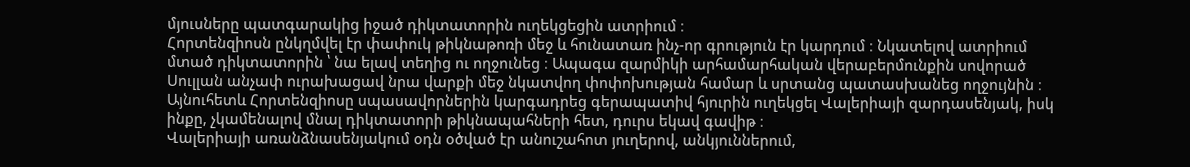մյուսները պատգարակից իջած դիկտատորին ուղեկցեցին ատրիում ։
Հորտենզիոսն ընկղմվել էր փափուկ թիկնաթոռի մեջ և հունատառ ինչ-որ գրություն էր կարդում ։ Նկատելով ատրիում մտած դիկտատորին ՝ նա ելավ տեղից ու ողջունեց ։ Ապագա զարմիկի արհամարհական վերաբերմունքին սովորած Սուլլան անչափ ուրախացավ նրա վարքի մեջ նկատվող փոփոխության համար և սրտանց պատասխանեց ողջույնին ։ Այնուհետև Հորտենզիոսը սպասավորներին կարգադրեց գերապատիվ հյուրին ուղեկցել Վալերիայի զարդասենյակ, իսկ ինքը, չկամենալով մնալ դիկտատորի թիկնապահների հետ, դուրս եկավ գավիթ ։
Վալերիայի առանձնասենյակում օդն օծված էր անուշահոտ յուղերով, անկյուններում,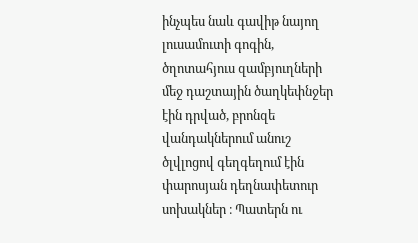ինչպես նաև գավիթ նայող լուսամուտի գոգին, ծղոտահյուս զամբյուղների մեջ դաշտային ծաղկեփնջեր էին դրված, բրոնզե վանդակներում անուշ ծլվլոցով գեղգեղում էին փարոսյան դեղնափետուր սոխակներ ։ Պատերն ու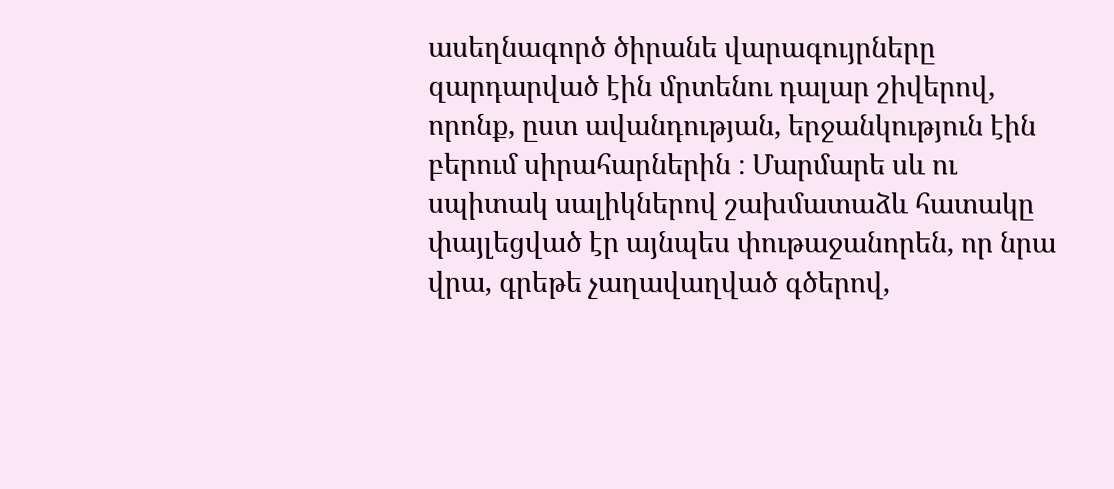ասեղնագործ ծիրանե վարագույրները զարդարված էին մրտենու դալար շիվերով, որոնք, ըստ ավանդության, երջանկություն էին բերում սիրահարներին ։ Մարմարե սև ու սպիտակ սալիկներով շախմատաձև հատակը փայլեցված էր այնպես փութաջանորեն, որ նրա վրա, գրեթե չաղավաղված գծերով,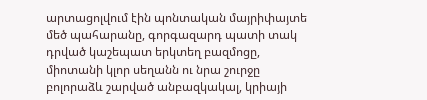արտացոլվում էին պոնտական մայրիփայտե մեծ պահարանը, գորգազարդ պատի տակ դրված կաշեպատ երկտեղ բազմոցը, միոտանի կլոր սեղանն ու նրա շուրջը բոլորաձև շարված անբազկակալ, կրիայի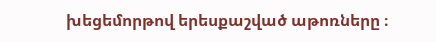խեցեմորթով երեսքաշված աթոռները ։